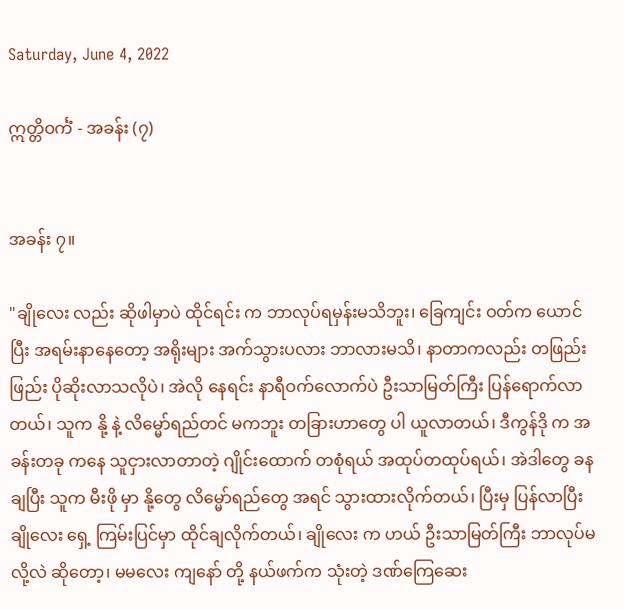Saturday, June 4, 2022

ဣတ္တိဝင်္ကံ - အခန်း (၇)


အခန်း ၇။

"ချိုလေး လည်း ဆိုဖါမှာပဲ ထိုင်ရင်း က ဘာလုပ်ရမှန်းမသိဘူး၊ ခြေကျင်း ဝတ်က ယောင်ပြီး အရမ်းနာနေတော့ အရိုးများ အက်သွားပလား ဘာလားမသိ၊ နာတာကလည်း တဖြည်းဖြည်း ပိုဆိုးလာသလိုပဲ၊ အဲလို နေရင်း နာရီဝက်လောက်ပဲ ဦးသာမြတ်ကြီး ပြန်ရောက်လာတယ်၊ သူက နို့ နဲ့ လိမ္မော်ရည်တင် မကဘူး တခြားဟာတွေ ပါ ယူလာတယ်၊ ဒီကွန်ဒို က အခန်းတခု ကနေ သူငှားလာတာတဲ့ ဂျိုင်းထောက် တစုံရယ် အထုပ်တထုပ်ရယ်၊ အဲဒါတွေ ခနချပြီး သူက မီးဖို မှာ နို့တွေ လိမ္မော်ရည်တွေ အရင် သွားထားလိုက်တယ်၊ ပြီးမှ ပြန်လာပြီး ချိုလေး ရှေ့ ကြမ်းပြင်မှာ ထိုင်ချလိုက်တယ်၊ ချိုလေး က ဟယ် ဦးသာမြတ်ကြီး ဘာလုပ်မလို့လဲ ဆိုတော့၊ မမလေး ကျနော် တို့ နယ်ဖက်က သုံးတဲ့ ဒဏ်ကြေဆေး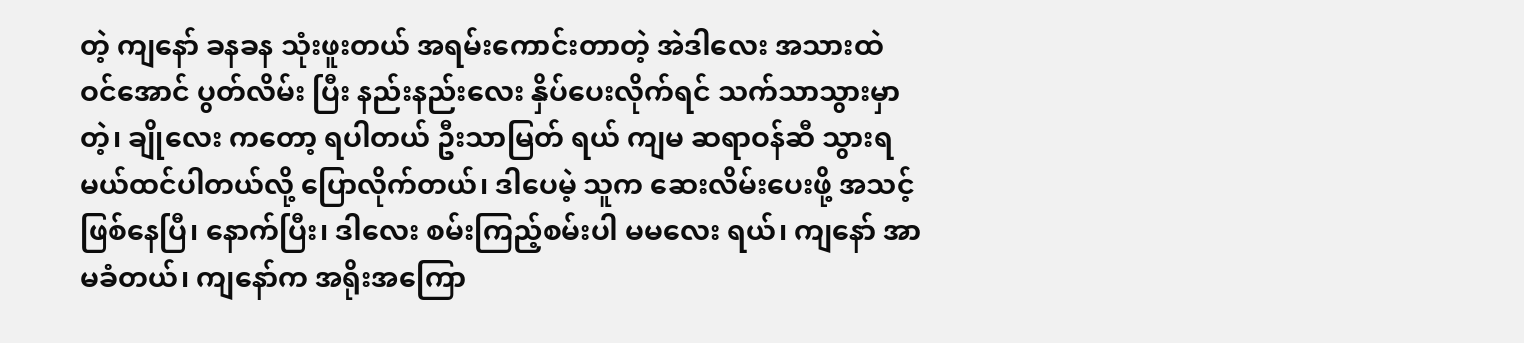တဲ့ ကျနော် ခနခန သုံးဖူးတယ် အရမ်းကောင်းတာတဲ့ အဲဒါလေး အသားထဲ ဝင်အောင် ပွတ်လိမ်း ပြီး နည်းနည်းလေး နှိပ်ပေးလိုက်ရင် သက်သာသွားမှာတဲ့၊ ချိုလေး ကတော့ ရပါတယ် ဦးသာမြတ် ရယ် ကျမ ဆရာဝန်ဆီ သွားရမယ်ထင်ပါတယ်လို့ ပြောလိုက်တယ်၊ ဒါပေမဲ့ သူက ဆေးလိမ်းပေးဖို့ အသင့် ဖြစ်နေပြီ၊ နောက်ပြီး၊ ဒါလေး စမ်းကြည့်စမ်းပါ မမလေး ရယ်၊ ကျနော် အာမခံတယ်၊ ကျနော်က အရိုးအကြော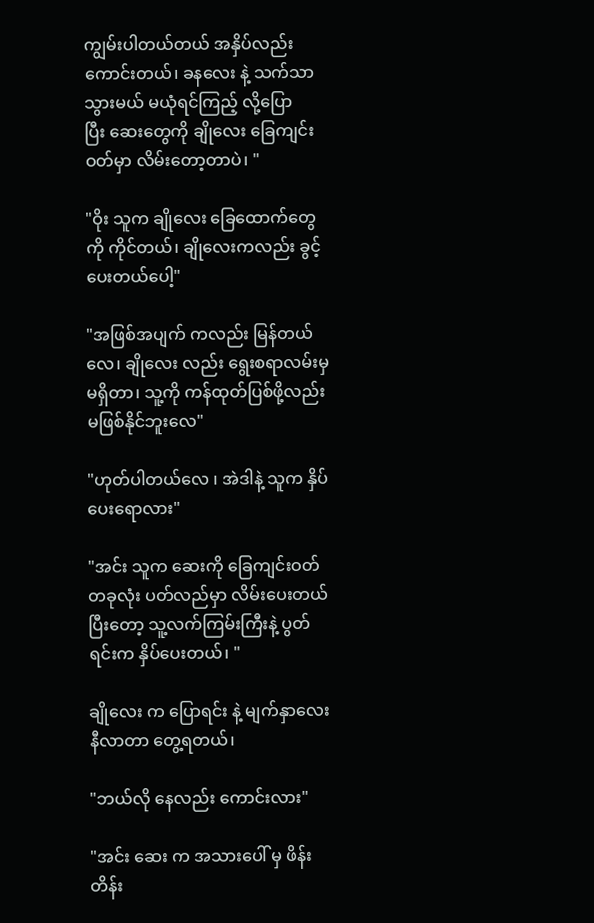ကျွမ်းပါတယ်တယ် အနှိပ်လည်းကောင်းတယ်၊ ခနလေး နဲ့ သက်သာသွားမယ် မယုံရင်ကြည့် လို့ပြောပြီး ‌ဆေးတွေကို ချိုလေး ခြေကျင်း ဝတ်မှာ လိမ်းတော့တာပဲ၊ "

"ဝိုး သူက ချိုလေး ခြေထောက်တွေကို ကိုင်တယ်၊ ချိုလေးကလည်း ခွင့်ပေးတယ်ပေါ့"

"အဖြစ်အပျက် ကလည်း မြန်တယ်လေ၊ ချိုလေး လည်း ရွေးစရာလမ်းမှ မရှိတာ၊ သူ့ကို ကန်ထုတ်ပြစ်ဖို့လည်း မဖြစ်နိုင်ဘူးလေ"

"ဟုတ်ပါတယ်လေ ၊ အဲဒါနဲ့ သူက နှိပ်ပေးရောလား"

"အင်း သူက ဆေးကို ခြေကျင်းဝတ် တခုလုံး ပတ်လည်မှာ လိမ်းပေးတယ် ပြီးတော့ သူ့လက်ကြမ်းကြီးနဲ့ ပွတ်ရင်းက နှိပ်ပေးတယ်၊ "

ချိုလေး က ပြောရင်း နဲ့ မျက်နှာလေး နီလာတာ တွေ့ရတယ်၊

"ဘယ်လို နေလည်း ကောင်းလား"

"အင်း ဆေး က အသားပေါ် မှ ဖိန်းတိန်း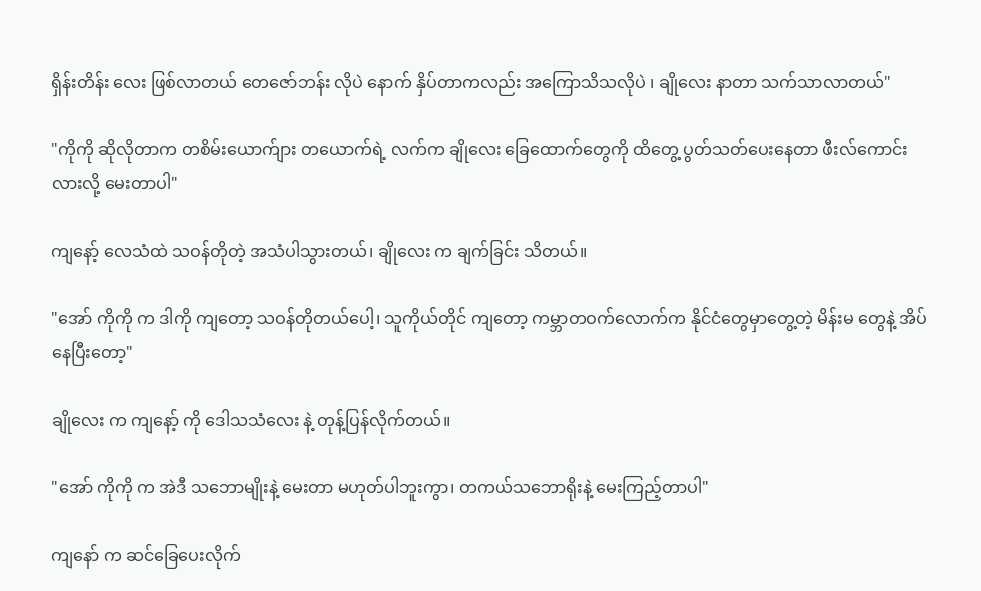ရှိန်းတိန်း လေး ဖြစ်လာတယ် တေဇော်ဘန်း လိုပဲ နောက် နှိပ်တာကလည်း အကြောသိသလိုပဲ ၊ ချိုလေး နာတာ သက်သာလာတယ်"

"ကိုကို ဆိုလိုတာက တစိမ်းယောက်ျား တယောက်ရဲ့ လက်က ချိုလေး ခြေထောက်တွေကို ထိတွေ့ ပွတ်သတ်ပေးနေတာ ဖီးလ်ကောင်းလားလို့ မေးတာပါ"

ကျနော့် လေသံထဲ သဝန်တိုတဲ့ အသံပါသွားတယ်၊ ချိုလေး က ချက်ခြင်း သိတယ်။

"အော် ကိုကို က ဒါကို ကျတော့ သဝန်တိုတယ်ပေါ့၊ သူကိုယ်တိုင် ကျတော့ ကမ္ဘာတဝက်လောက်က နိုင်ငံတွေမှာတွေ့တဲ့ မိန်းမ တွေနဲ့ အိပ်နေပြီးတော့"

ချိုလေး က ကျနော့် ကို ဒေါသသံလေး နဲ့ တုန့်ပြန်လိုက်တယ်။

"အော် ကိုကို က အဲဒီ သဘောမျိုးနဲ့ မေးတာ မဟုတ်ပါဘူးကွာ၊ တကယ်သဘောရိုးနဲ့ မေးကြည့်တာပါ"

ကျနော် က ဆင်ခြေပေးလိုက်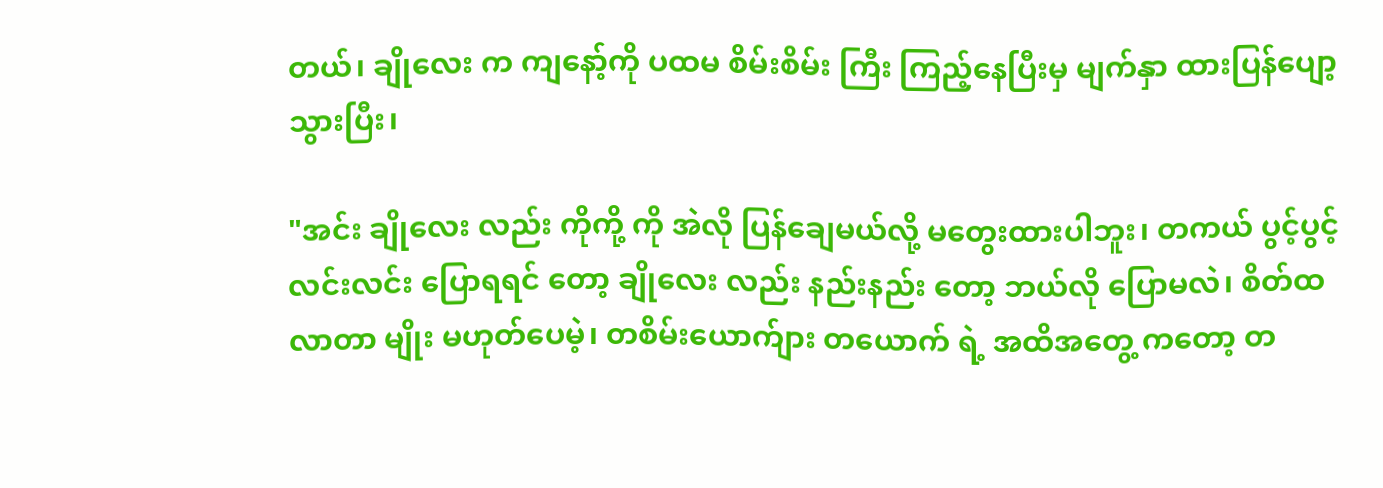တယ်၊ ချိုလေး က ကျနော့်ကို ပထမ စိမ်းစိမ်း ကြီး ကြည့်နေပြီးမှ မျက်နှာ ထားပြန်ပျော့ သွားပြီး၊

"အင်း ချိုလေး လည်း ကိုကို့ ကို အဲလို ပြန်ချေမယ်လို့ မတွေးထားပါဘူး၊ တကယ် ပွင့်ပွင့်လင်းလင်း ပြောရရင် တော့ ချိုလေး လည်း နည်းနည်း တော့ ဘယ်လို ပြောမလဲ၊ စိတ်ထ လာတာ မျိုး မဟုတ်ပေမဲ့၊ တစိမ်းယောက်ျား တယောက် ရဲ့ အထိအတွေ့ ကတော့ တ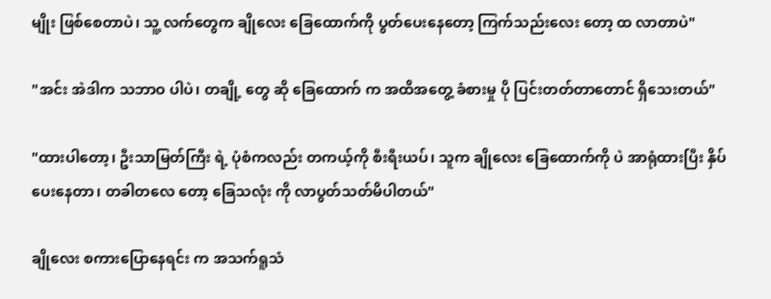မျိုး ဖြစ်စေတာပဲ၊ သူ့ လက်တွေက ချိုလေး ခြေထောက်ကို ပွတ်ပေးနေတော့ ကြက်သည်းလေး တော့ ထ လာတာပဲ"

"အင်း အဲဒါက သဘာဝ ပါပဲ၊ တချို့ တွေ ဆို ခြေထောက် က အထိအတွေ့ ခံစားမှု ပို ပြင်းတတ်တာတောင် ရှိသေးတယ်"

"ထားပါတော့၊ ဦးသာမြတ်ကြီး ရဲ့ ပုံစံကလည်း တကယ့်ကို စီးရီးယပ်၊ သူက ချိုလေး ခြေထောက်ကို ပဲ အာရုံထားပြီး နှိပ်ပေးနေတာ၊ တခါတလေ တော့ ခြေသလုံး ကို လာပွတ်သတ်မိပါတယ်"

ချိုလေး စကားပြောနေရင်း က အသက်ရူသံ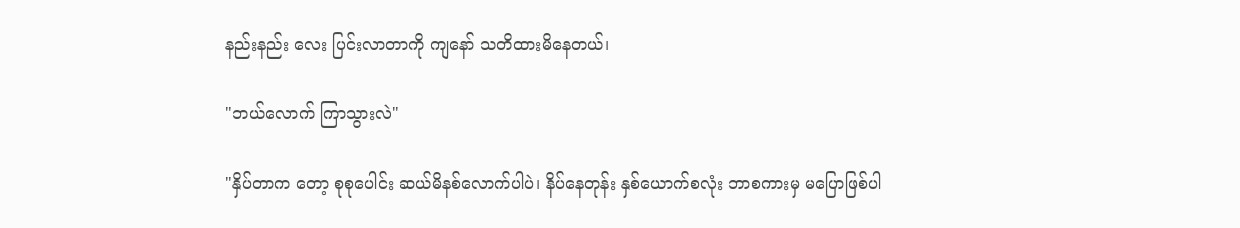နည်းနည်း လေး ပြင်းလာတာကို ကျနော် သတိထားမိနေတယ်၊

"ဘယ်လောက် ကြာသွားလဲ"

"နှိပ်တာက တော့ စုစုပေါင်း ဆယ်မိနစ်လောက်ပါပဲ၊ နိပ်နေတုန်း နှစ်ယောက်စလုံး ဘာစကားမှ မပြောဖြစ်ပါ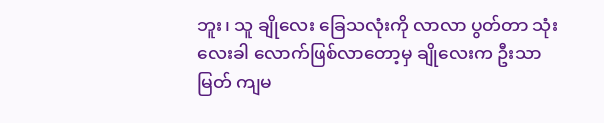ဘူး၊ သူ ချိုလေး ခြေသလုံးကို လာလာ ပွတ်တာ သုံးလေးခါ လောက်ဖြစ်လာတော့မှ ချိုလေးက ဦးသာမြတ် ကျမ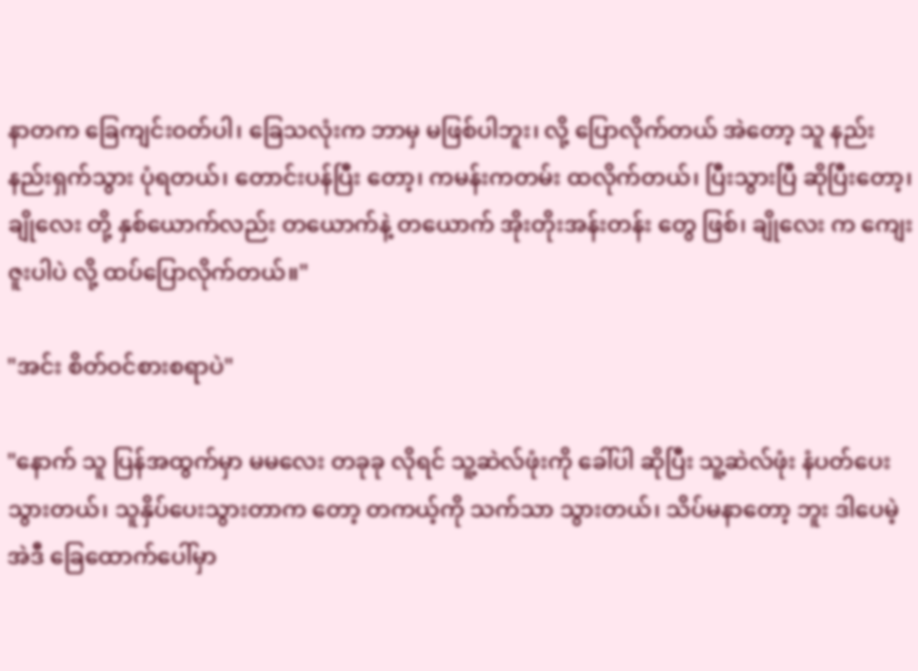နာတက ခြေကျင်းဝတ်ပါ၊ ခြေသလုံးက ဘာမှ မဖြစ်ပါဘူး၊ လို့ ပြောလိုက်တယ် အဲတော့ သူ နည်းနည်းရှက်သွား ပုံရတယ်၊ တောင်းပန်ပြီး တော့၊ ကမန်းကတမ်း ထလိုက်တယ်၊ ပြီးသွားပြီ ဆိုပြီးတော့၊ ချိုလေး တို့ နှစ်ယောက်လည်း တယောက်နဲ့ တယောက် အိုးတိုးအန်းတန်း တွေ ဖြစ်၊ ချိုလေး က ကျေးဇူးပါပဲ လို့ ထပ်ပြောလိုက်တယ်။"

"အင်း စိတ်ဝင်စားစရာပဲ"

"နောက် သူ ပြန်အထွက်မှာ မမလေး တခုခု လိုရင် သူ့ဆဲလ်ဖုံးကို ခေါ်ပါ ဆိုပြီး သူ့ဆဲလ်ဖုံး နံပတ်ပေးသွားတယ်၊ သူနှိပ်ပေးသွားတာက တော့ တကယ့်ကို သက်သာ သွားတယ်၊ သိပ်မနာတော့ ဘူး ဒါပေမဲ့ အဲဒီ ခြေထောက်ပေါ်မှာ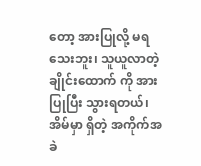တော့ အားပြုလို့ မရသေးဘူး၊ သူယူလာတဲ့ ချိုင်းထောက် ကို အားပြုပြီး သွားရတယ်၊ အိမ်မှာ ရှိတဲ့ အကိုက်အခဲ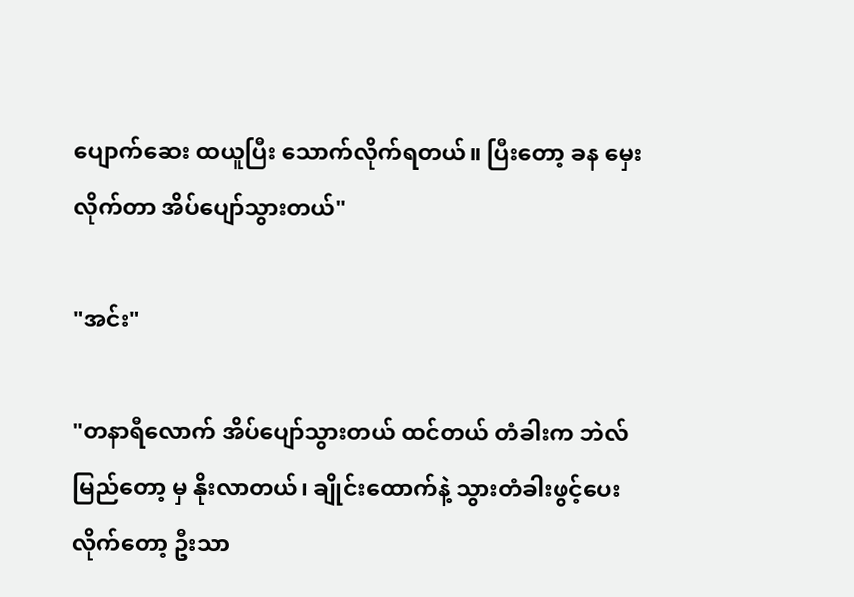ပျောက်ဆေး ထယူပြီး သောက်လိုက်ရတယ်။ ပြီးတော့ ခန မှေးလိုက်တာ အိပ်ပျော်သွားတယ်"

"အင်း"

"တနာရီလောက် အိပ်ပျော်သွားတယ် ထင်တယ် တံခါးက ဘဲလ် မြည်တော့ မှ နိုးလာတယ်၊ ချိုင်းထောက်နဲ့ သွားတံခါးဖွင့်ပေးလိုက်တော့ ဦးသာ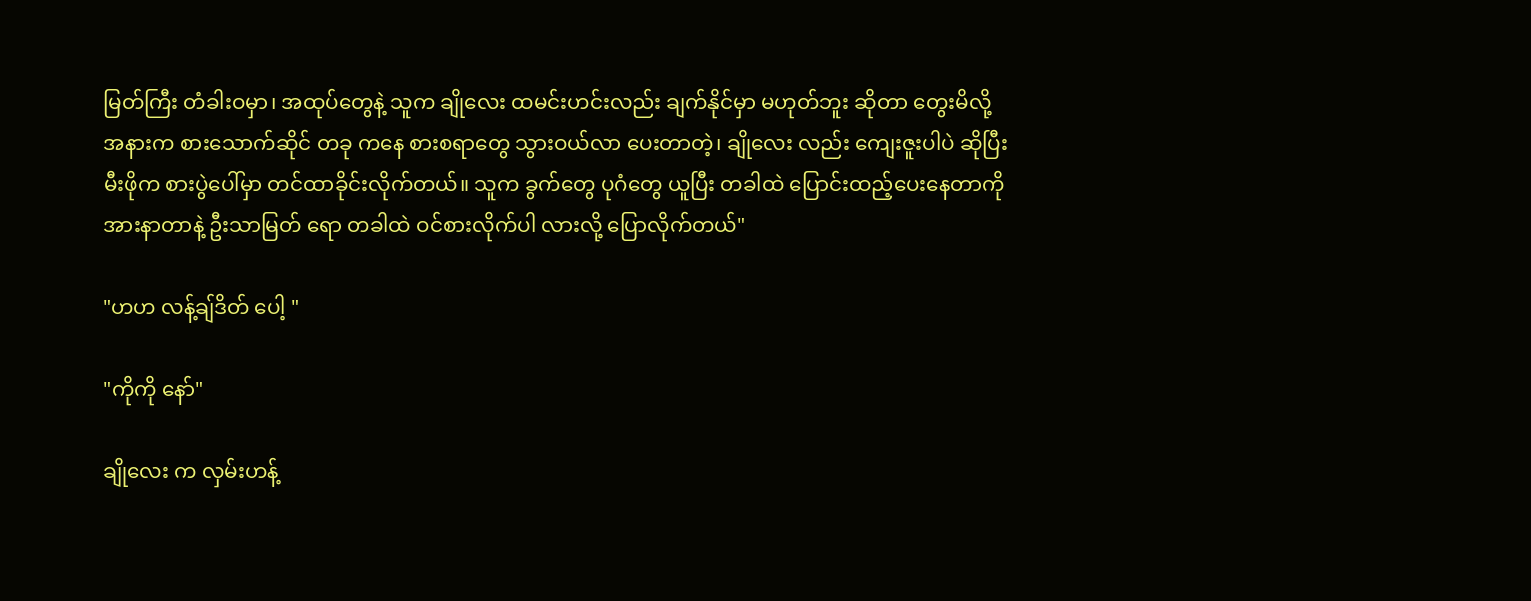မြတ်ကြီး တံခါးဝမှာ၊ အထုပ်တွေနဲ့ သူက ချိုလေး ထမင်းဟင်းလည်း ချက်နိုင်မှာ မဟုတ်ဘူး ဆိုတာ တွေးမိလို့ အနားက စားသောက်ဆိုင် တခု ကနေ စားစရာတွေ သွားဝယ်လာ ပေးတာတဲ့၊ ချိုလေး လည်း ကျေးဇူးပါပဲ ဆိုပြီး မီးဖိုက စားပွဲပေါ်မှာ တင်ထာခိုင်းလိုက်တယ်။ သူက ခွက်တွေ ပုဂံတွေ ယူပြီး တခါထဲ ပြောင်းထည့်ပေးနေတာကို အားနာတာနဲ့ ဦးသာမြတ် ရော တခါထဲ ဝင်စားလိုက်ပါ လားလို့ ပြောလိုက်တယ်"

"ဟဟ လန့်ချ်ဒိတ် ပေါ့ "

"ကိုကို နော်"

ချိုလေး က လှမ်းဟန့်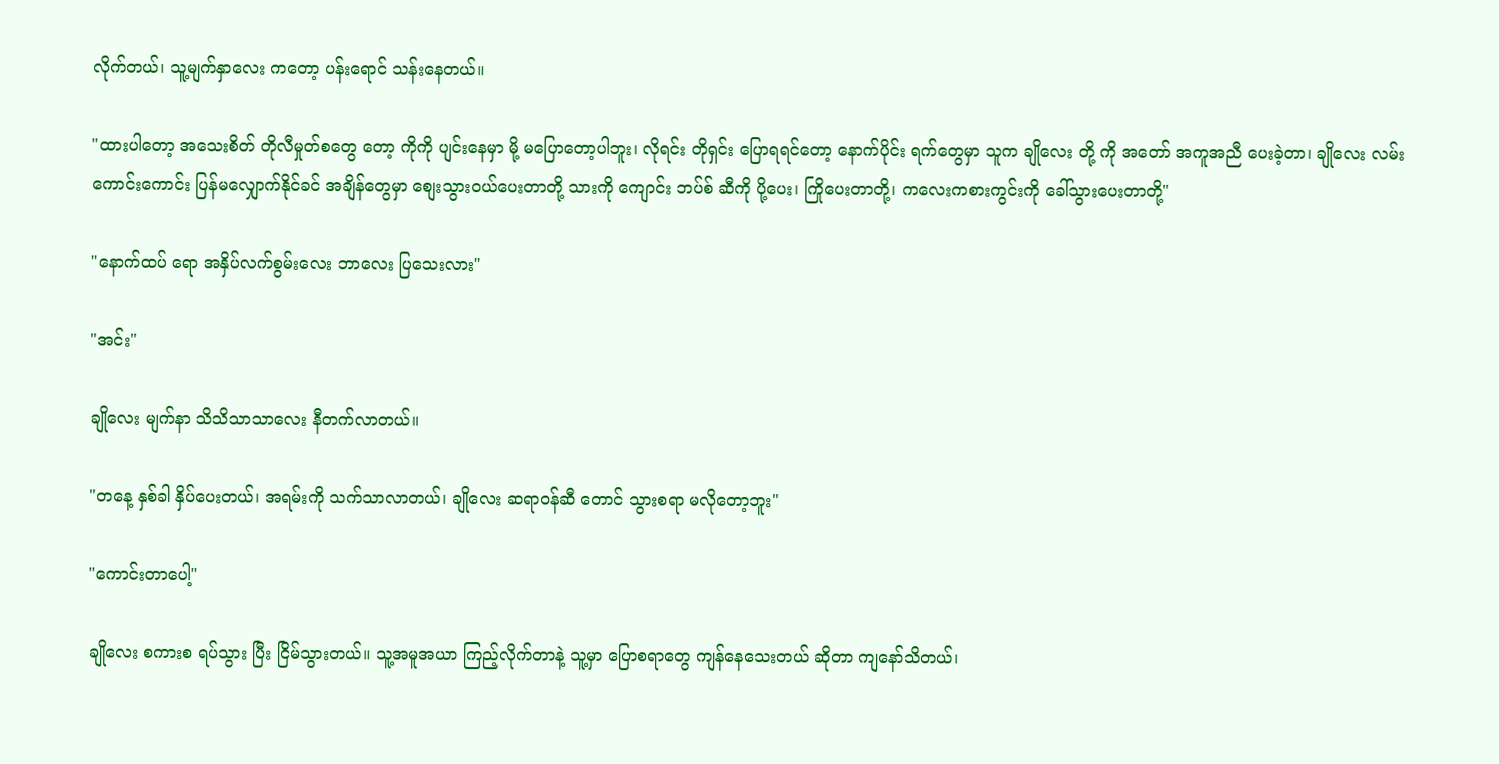လိုက်တယ်၊ သူ့မျက်နှာလေး ကတော့ ပန်းရောင် သန်းနေတယ်။

"ထားပါတော့ အသေးစိတ် တိုလီမှုတ်စတွေ တော့ ကိုကို ပျင်းနေမှာ မို့ မပြောတော့ပါဘူး၊ လိုရင်း တိုရှင်း ပြောရရင်တော့ နောက်ပိုင်း ရက်တွေမှာ သူက ချိုလေး တို့ ကို အတော် အကူအညီ ပေးခဲ့တာ၊ ချိုလေး လမ်း ကောင်းကောင်း ပြန်မလျှောက်နိုင်ခင် အချိန်တွေမှာ စျေးသွားဝယ်ပေးတာတို့ သားကို ကျောင်း ဘပ်စ် ဆီကို ပို့ပေး၊ ကြိုပေးတာတို့၊ က‌လေးကစားကွင်းကို ခေါ်သွားပေးတာတို့"

"နောက်ထပ် ရော အနှိပ်လက်စွမ်းလေး ဘာလေး ပြသေးလား"

"အင်း"

ချိုလေး မျက်နာ သိသိသာသာလေး နီတက်လာတယ်။

"တနေ့ နှစ်ခါ နှိပ်ပေးတယ်၊ အရမ်းကို သက်သာလာတယ်၊ ချိုလေး ဆရာဝန်ဆီ တောင် သွားစရာ မလိုတော့ဘူး"

"ကောင်းတာပေါ့"

ချိုလေး စကားစ ရပ်သွား ပြီး ငြိမ်သွားတယ်။ သူ့အမူအယာ ကြည့်လိုက်တာနဲ့ သူ့မှာ ပြောစရာတွေ ကျန်နေသေးတယ် ဆိုတာ ကျနော်သိတယ်၊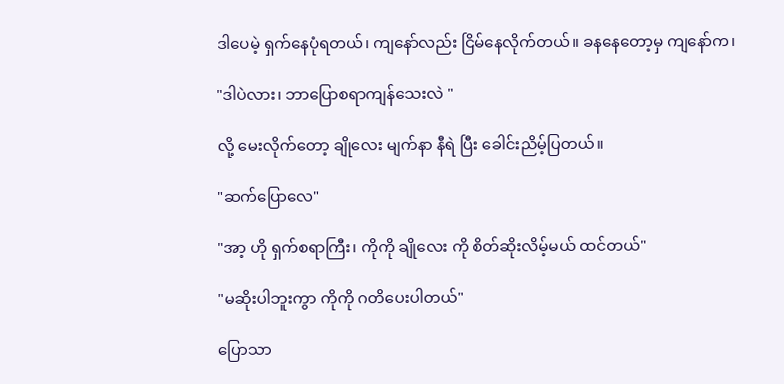ဒါပေမဲ့ ရှက်နေပုံရတယ်၊ ကျနော်လည်း ငြိမ်နေလိုက်တယ်။ ခနနေတော့မှ ကျနော်က၊

"ဒါပဲလား၊ ဘာပြောစရာကျန်သေးလဲ "

လို့ မေးလိုက်တော့ ချိုလေး မျက်နာ နီရဲ ပြီး ခေါင်းညိမ့်ပြတယ်။

"ဆက်ပြောလေ"

"အာ့ ဟို ရှက်စရာကြီး၊ ကိုကို ချိုလေး ကို စိတ်ဆိုးလိမ့်မယ် ထင်တယ်"

"မဆိုးပါဘူးကွာ ကိုကို ဂတိပေးပါတယ်"

ပြောသာ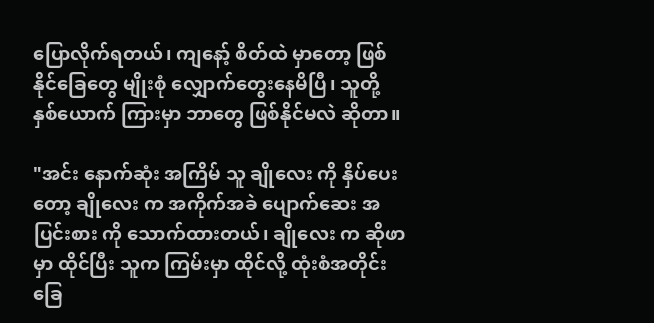ပြောလိုက်ရတယ်၊ ကျနော့် စိတ်ထဲ မှာတော့ ဖြစ်နိုင်ခြေတွေ မျိုးစုံ လျှောက်တွေးနေမိပြီ၊ သူတို့ နှစ်ယောက် ကြားမှာ ဘာတွေ ဖြစ်နိုင်မလဲ ဆိုတာ။

"အင်း နောက်ဆုံး အကြိမ် သူ ချိုလေး ကို နှိပ်ပေးတော့ ချိုလေး က အကိုက်အခဲ ပျောက်ဆေး အပြင်းစား ကို သောက်ထားတယ်၊ ချိုလေး က ဆိုဖာမှာ ထိုင်ပြီး သူက ကြမ်းမှာ ထိုင်လို့ ထုံးစံအတိုင်း ခြေ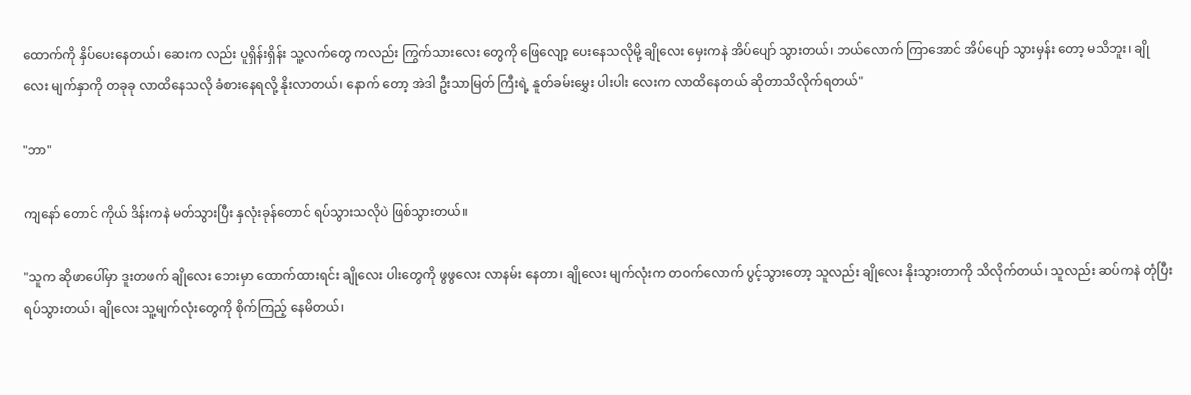ထောက်ကို နှိပ်ပေးနေတယ်၊ ဆေးက လည်း ပူရှိန်းရှိန်း သူ့လက်တွေ ကလည်း ကြွက်သားလေး တွေကို ဖြေလျော့ ပေးနေသလိုမို့ ချိုလေး မှေးကနဲ အိပ်ပျော် သွားတယ်၊ ဘယ်လောက် ကြာအောင် အိပ်ပျော် သွားမှန်း တော့ မသိဘူး၊ ချိုလေး မျက်နှာကို တခုခု လာထိနေသလို ခံစားနေရလို့ နိုးလာတယ်၊ နောက် တော့ အဲဒါ ဦးသာမြတ် ကြီးရဲ့ နူတ်ခမ်းမွှေး ပါးပါး လေးက လာထိနေတယ် ဆိုတာသိလိုက်ရတယ်"

"ဘာ"

ကျနော် တောင် ကိုယ် ဒိန်းကနဲ မတ်သွားပြီး နှလုံးခုန်တောင် ရပ်သွားသလိုပဲ ဖြစ်သွားတယ်။

"သူက ဆိုဖာပေါ်မှာ ဒူးတဖက် ချိုလေး ဘေးမှာ ထောက်ထားရင်း ချိုလေး ပါးတွေကို ဖွဖွလေး လာနမ်း နေတာ၊ ချိုလေး မျက်လုံးက တဝက်လောက် ပွင့်သွားတော့ သူလည်း ချိုလေး နိုးသွားတာကို သိလိုက်တယ်၊ သူလည်း ဆပ်ကနဲ တုံပြီး ရပ်သွားတယ်၊ ချိုလေး သူ့မျက်လုံးတွေကို စိုက်ကြည့် နေမိတယ်၊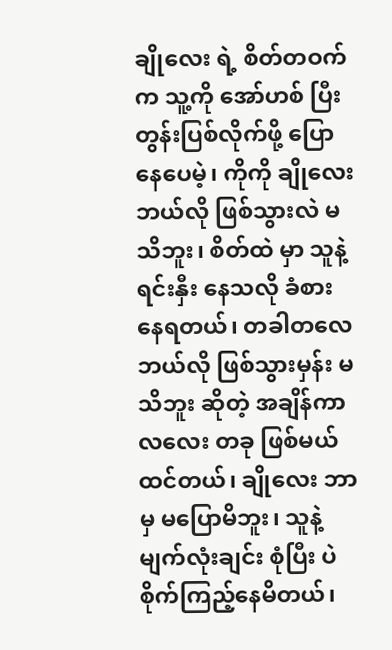ချိုလေး ရဲ့ စိတ်တဝက်က သူ့ကို အော်ဟစ် ပြီး တွန်းပြစ်လိုက်ဖို့ ပြောနေပေမဲ့၊ ကိုကို ချိုလေး ဘယ်လို ဖြစ်သွားလဲ မသိဘူး၊ စိတ်ထဲ မှာ သူနဲ့ ရင်းနှီး နေသလို ခံစားနေရတယ်၊ တခါတလေ ဘယ်လို ဖြစ်သွားမှန်း မသိဘူး ဆိုတဲ့ အချိန်ကာလလေး တခု ဖြစ်မယ်ထင်တယ်၊ ချိုလေး ဘာမှ မပြောမိဘူး၊ သူနဲ့ မျက်လုံးချင်း စုံပြီး ပဲ စိုက်ကြည့်နေမိတယ်၊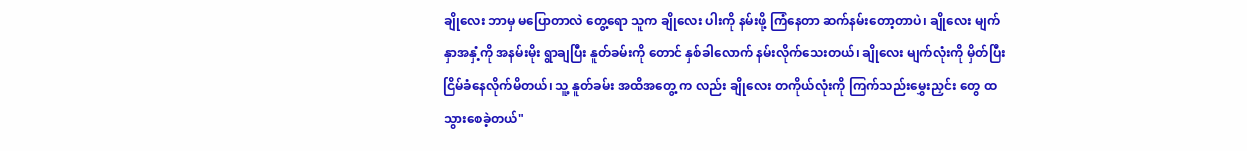ချိုလေး ဘာမှ မပြောတာလဲ တွေ့ရော သူက ချိုလေး ပါးကို နမ်းဖို့ ကြံနေတာ ဆက်နမ်းတော့တာပဲ၊ ချိုလေး မျက်နှာအနှံ့ကို အနမ်းမိုး ရွာချပြီး နူတ်ခမ်းကို တောင် နှစ်ခါလောက် နမ်းလိုက်သေးတယ်၊ ချိုလေး မျက်လုံးကို မှိတ်ပြီး ငြိမ်ခံနေလိုက်မိတယ်၊ သူ့ နူတ်ခမ်း အထိအတွေ့ က လည်း ချိုလေး တကိုယ်လုံးကို ကြက်သည်းမွှေးညှင်း တွေ ထသွားစေခဲ့တယ်"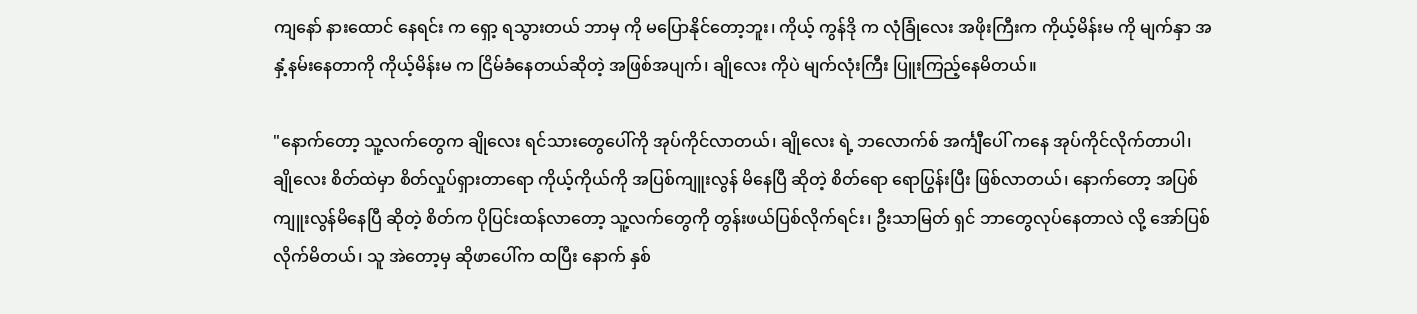ကျနော် နားထောင် နေရင်း က ရှော့ ရသွားတယ် ဘာမှ ကို မပြောနိုင်တော့ဘူး၊ ကိုယ့် ကွန်ဒို က လုံခြုံလေး အဖိုးကြီးက ကိုယ့်မိန်းမ ကို မျက်နှာ အနှံ့နမ်းနေတာကို ကိုယ့်မိန်းမ က ငြိမ်ခံနေတယ်ဆိုတဲ့ အဖြစ်အပျက်၊ ချိုလေး ကိုပဲ မျက်လုံးကြီး ပြူးကြည့်နေမိတယ်။

"နောက်တော့ သူ့လက်တွေက ချိုလေး ရင်သားတွေပေါ်ကို အုပ်ကိုင်လာတယ်၊ ချိုလေး ရဲ့ ဘလောက်စ် အင်္ကျီပေါ် ကနေ အုပ်ကိုင်လိုက်တာပါ၊ ချိုလေး စိတ်ထဲမှာ စိတ်လှုပ်ရှားတာရော ကိုယ့်ကိုယ်ကို အပြစ်ကျူးလွန် မိနေပြီ ဆိုတဲ့ စိတ်ရော ရောပြွန်းပြီး ဖြစ်လာတယ်၊ နောက်တော့ အပြစ်ကျူးလွန်မိနေပြီ ဆိုတဲ့ စိတ်က ပိုပြင်းထန်လာတော့ သူ့လက်တွေကို တွန်းဖယ်ပြစ်လိုက်ရင်း၊ ဦးသာမြတ် ရှင် ဘာတွေလုပ်နေတာလဲ လို့ အော်ပြစ်လိုက်မိတယ်၊ သူ အဲတော့မှ ဆိုဖာပေါ်က ထပြီး နောက် နှစ်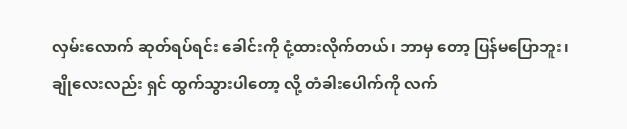လှမ်းလောက် ဆုတ်ရပ်ရင်း ခေါင်းကို ငုံ့ထားလိုက်တယ်၊ ဘာမှ တော့ ပြန်မပြောဘူး၊ ချိုလေးလည်း ရှင် ထွက်သွားပါတော့ လို့ တံခါးပေါက်ကို လက်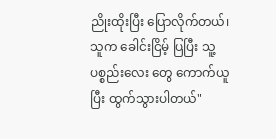ညိုးထိုးပြီး ပြောလိုက်တယ်၊ သူက ခေါင်းငြိမ့် ပြပြီး သူ့ပစ္စည်းလေး တွေ ကောက်ယူပြီး ထွက်သွားပါတယ်"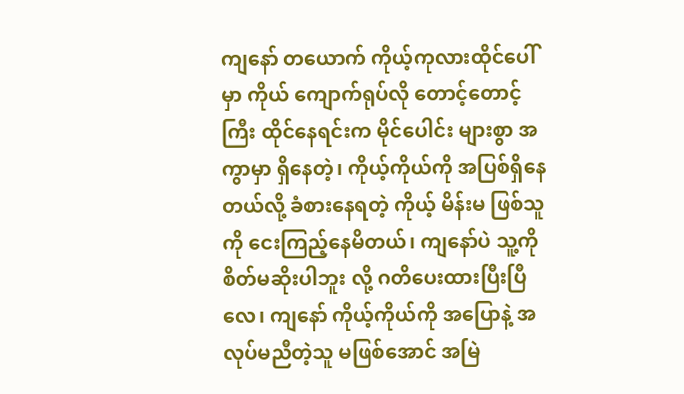ကျနော် တယောက် ကိုယ့်ကုလားထိုင်ပေါ် မှာ ကိုယ် ကျောက်ရုပ်လို တောင့်တောင့်ကြီး ထိုင်နေရင်းက မိုင်ပေါင်း များစွာ အကွာမှာ ရှိနေတဲ့၊ ကိုယ့်ကိုယ်ကို အပြစ်ရှိနေတယ်လို့ ခံစားနေရတဲ့ ကိုယ့် မိန်းမ ဖြစ်သူကို ငေးကြည့်နေမိတယ်၊ ကျနော်ပဲ သူ့ကို စိတ်မဆိုးပါဘူး လို့ ဂတိပေးထားပြီးပြီလေ၊ ကျနော် ကိုယ့်ကိုယ်ကို အပြောနဲ့ အလုပ်မညီတဲ့သူ မဖြစ်အောင် အမြဲ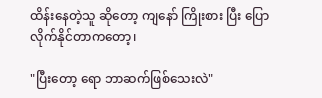ထိန်းနေတဲ့သူ ဆိုတော့ ကျနော် ကြိုးစား ပြီး ပြောလိုက်နိုင်တာကတော့၊

"ပြီးတော့ ရော ဘာဆက်ဖြစ်သေးလဲ"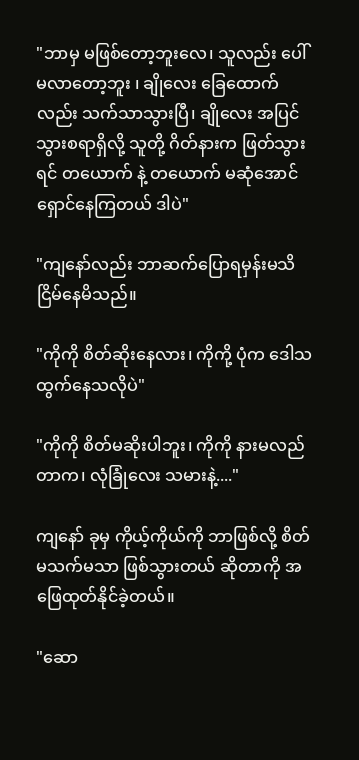"ဘာမှ မဖြစ်တော့ဘူးလေ၊ သူလည်း ပေါ် မလာတော့ဘူး ၊ ချိုလေး ခြေထောက်လည်း သက်သာသွားပြီ၊ ချိုလေး အပြင်သွားစရာရှိလို့ သူတို့ ဂိတ်နားက ဖြတ်သွားရင် တယောက် နဲ့ တယောက် မဆုံအောင် ရှောင်နေကြတယ် ဒါပဲ"

"ကျနော်လည်း ဘာဆက်ပြောရမှန်းမသိ ငြိမ်နေမိသည်။

"ကိုကို စိတ်ဆိုးနေလား၊ ကိုကို့ ပုံက ဒေါသထွက်နေသလိုပဲ"

"ကိုကို စိတ်မဆိုးပါဘူး၊ ကိုကို နားမလည်တာက၊ လုံခြုံလေး သမားနဲ့...."

ကျနော် ခုမှ ကိုယ့်ကိုယ်ကို ဘာဖြစ်လို့ စိတ်မသက်မသာ ဖြစ်သွားတယ် ဆိုတာကို အဖြေထုတ်နိုင်ခဲ့တယ်။

"ဆော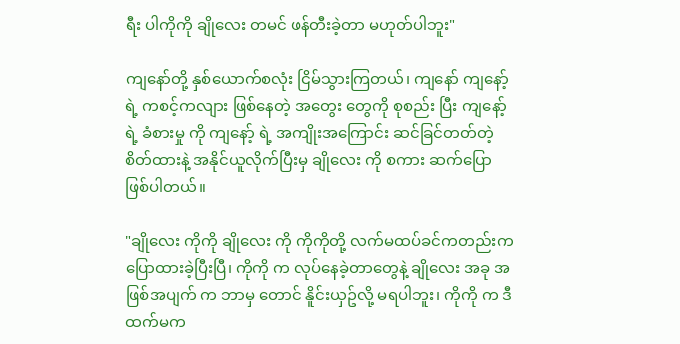ရီး ပါကိုကို ချိုလေး တမင် ဖန်တီးခဲ့တာ မဟုတ်ပါဘူး"

ကျနော်တို့ နှစ်ယောက်စလုံး ငြိမ်သွားကြတယ်၊ ကျနော် ကျနော့် ရဲ့ ကစင့်ကလျား ဖြစ်နေတဲ့ အတွေး တွေကို စုစည်း ပြီး ကျနော့် ရဲ့ ခံစားမှု ကို ကျနော့် ရဲ့ အကျိုးအကြောင်း ဆင်ခြင်တတ်တဲ့ စိတ်ထားနဲ့ အနိုင်ယူလိုက်ပြီးမှ ချိုလေး ကို စကား ဆက်ပြောဖြစ်ပါတယ်။

"ချိုလေး ကိုကို ချိုလေး ကို ကိုကိုတို့ လက်မထပ်ခင်ကတည်းက ပြောထားခဲ့ပြီးပြီ၊ ကိုကို က လုပ်နေခဲ့တာတွေနဲ့ ချိုလေး အခု အဖြစ်အပျက် က ဘာမှ တောင် နိူင်းယှဥ်လို့ မရပါဘူး၊ ကိုကို က ဒီထက်မက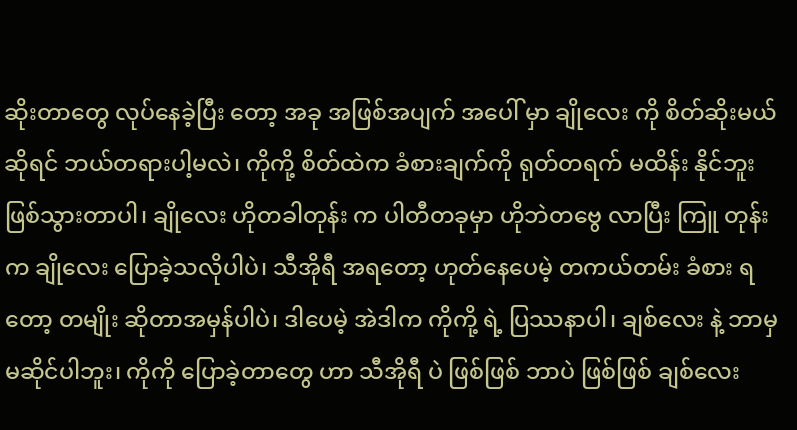ဆိုးတာတွေ လုပ်နေခဲ့ပြီး တော့ အခု အဖြစ်အပျက် အပေါ် မှာ ချိုလေး ကို စိတ်ဆိုးမယ် ဆိုရင် ဘယ်တရားပါ့မလဲ၊ ကိုကို့ စိတ်ထဲက ခံစားချက်ကို ရုတ်တရက် မထိန်း နိုင်ဘူး ဖြစ်သွားတာပါ၊ ချိုလေး ဟိုတခါတုန်း က ပါတီတခုမှာ ဟိုဘဲတဗွေ လာပြီး ကြူ တုန်းက ချိုလေး ပြောခဲ့သလိုပါပဲ၊ သီအိုရီ အရတော့ ဟုတ်နေပေမဲ့ တကယ်တမ်း ခံစား ရတော့ တမျိုး ဆိုတာအမှန်ပါပဲ၊ ဒါပေမဲ့ အဲဒါက ကိုကို့ ရဲ့ ပြဿနာပါ၊ ချစ်လေး နဲ့ ဘာမှ မဆိုင်ပါဘူး၊ ကိုကို ပြောခဲ့တာတွေ ဟာ သီအိုရီ ပဲ ဖြစ်ဖြစ် ဘာပဲ ဖြစ်ဖြစ် ချစ်လေး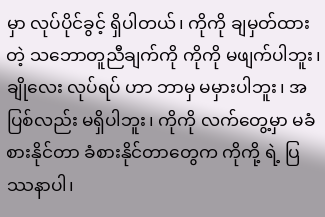မှာ လုပ်ပိုင်ခွင့် ရှိပါတယ်၊ ကိုကို ချမှတ်ထားတဲ့ သဘောတူညီချက်ကို ကိုကို မဖျက်ပါဘူး၊ ချိုလေး လုပ်ရပ် ဟာ ဘာမှ မမှားပါဘူး၊ အပြစ်လည်း မရှိပါဘူး၊ ကိုကို လက်တွေ့မှာ မခံစားနိုင်တာ ခံစားနိုင်တာတွေက ကိုကို့ ရဲ့ ပြဿနာပါ၊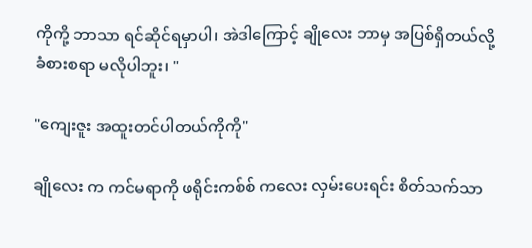ကိုကို့ ဘာသာ ရင်ဆိုင်ရမှာပါ၊ အဲဒါကြောင့် ချိုလေး ဘာမှ အပြစ်ရှိတယ်လို့ ခံစားစရာ မလိုပါဘူး၊ "

"ကျေးဇူး အထူးတင်ပါတယ်ကိုကို"

ချိုလေး က ကင်မရာကို ဖရိုင်းကစ်စ် ကလေး လှမ်းပေးရင်း စိတ်သက်သာ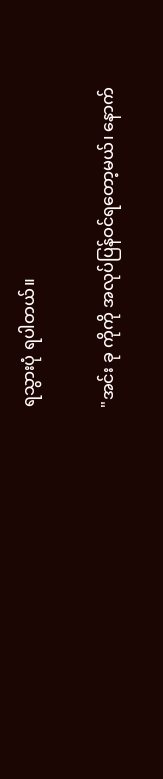ရသွားပုံ ရပါတယ်။

"အင်း ခု ကိုကို အလုပ်ပြန်ဝင်ရတော့မယ်၊ နောက်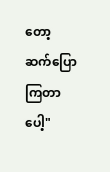တော့ဆက်ပြောကြတာပေါ့"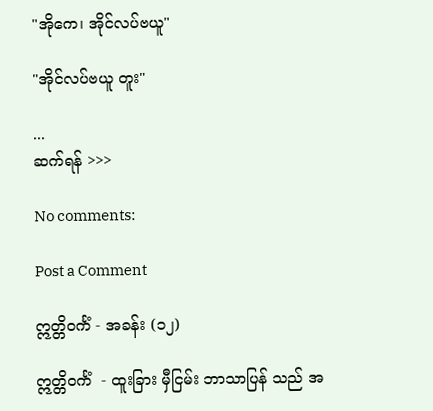"အိုကေ၊ အိုင်လပ်ဗယူ"

"အိုင်လပ်ဗယူ တူး"

...
ဆက်ရန် >>>

No comments:

Post a Comment

ဣတ္တိဝင်္ကံ - အခန်း (၁၂)

ဣတ္တိဝင်္ကံ  - ထူးခြား မှီငြမ်း ဘာသာပြန် သည် အ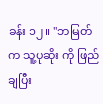ခန်း ၁၂။ "ဘမြတ် က သူ့ပုဆိုး ကို ဖြည်ချပြီး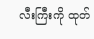လီးကြီးကို ထုတ်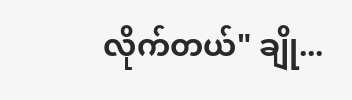လိုက်တယ်" ချို...